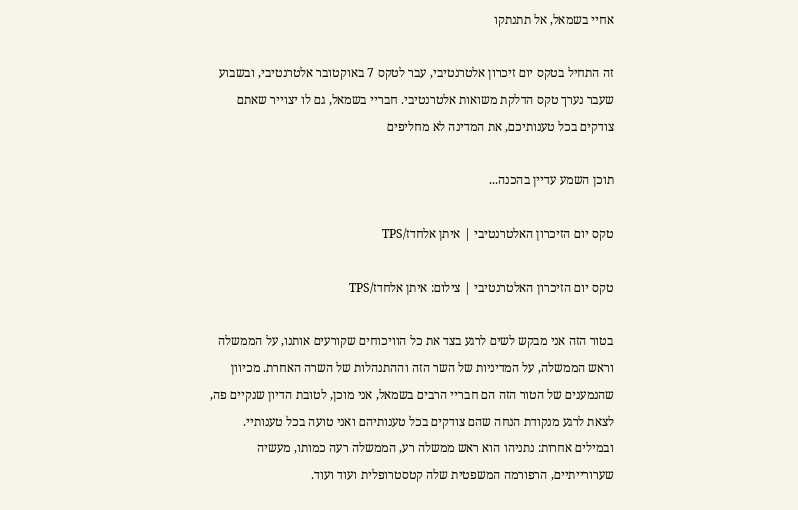אחיי בשמאל, אל תתנתקו

זה התחיל בטקס יום זיכרון אלטרנטיבי, עבר לטקס 7 באוקטובר אלטרנטיבי, ובשבוע שעבר נערך טקס הדלקת משואות אלטרנטיבי. חבריי בשמאל, גם לו יצוייר שאתם צודקים בכל טענותיכם, את המדינה לא מחליפים

תוכן השמע עדיין בהכנה...

טקס יום הזיכרון האלטרנטיבי | איתן אלחדז/TPS

טקס יום הזיכרון האלטרנטיבי | צילום: איתן אלחדז/TPS

בטור הזה אני מבקש לשים לרגע בצד את כל הוויכוחים שקורעים אותנו, על הממשלה וראש הממשלה, על המדיניות של השר הזה וההתנהלות של השרה האחרת. מכיוון שהנמענים של הטור הזה הם חבריי הרבים בשמאל, אני מוכן, לטובת הדיון שנקיים פה, לצאת לרגע מנקודת הנחה שהם צודקים בכל טענותיהם ואני טועה בכל טענותיי. ובמילים אחרות: נתניהו הוא ראש ממשלה רע, הממשלה רעה כמותו, מעשיה שערורייתיים, הרפורמה המשפטית שלה קטסטרופלית ועוד ועוד.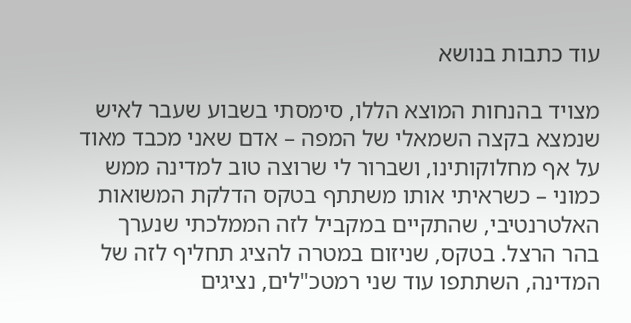עוד כתבות בנושא

מצויד בהנחות המוצא הללו, סימסתי בשבוע שעבר לאיש שנמצא בקצה השמאלי של המפה – אדם שאני מכבד מאוד על אף מחלוקותינו, ושברור לי שרוצה טוב למדינה ממש כמוני – כשראיתי אותו משתתף בטקס הדלקת המשואות האלטרנטיבי, שהתקיים במקביל לזה הממלכתי שנערך בהר הרצל. בטקס, שניזום במטרה להציג תחליף לזה של המדינה, השתתפו עוד שני רמטכ"לים, נציגים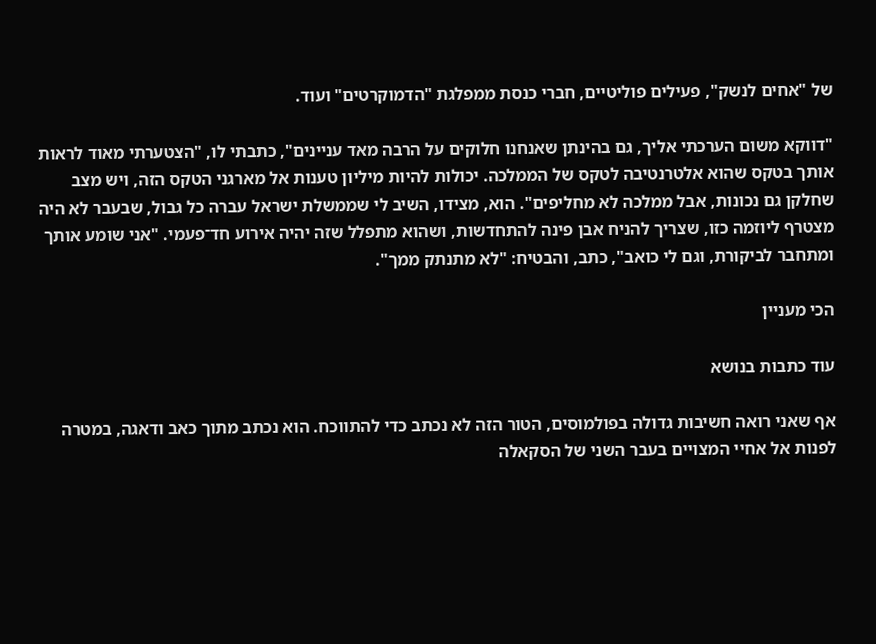של "אחים לנשק", פעילים פוליטיים, חברי כנסת ממפלגת "הדמוקרטים" ועוד.

"דווקא משום הערכתי אליך, גם בהינתן שאנחנו חלוקים על הרבה מאד עניינים", כתבתי לו, "הצטערתי מאוד לראות אותך בטקס שהוא אלטרנטיבה לטקס של הממלכה. יכולות להיות מיליון טענות אל מארגני הטקס הזה, ויש מצב שחלקן גם נכונות, אבל ממלכה לא מחליפים". הוא, מצידו, השיב לי שממשלת ישראל עברה כל גבול, שבעבר לא היה מצטרף ליוזמה כזו, שצריך להניח אבן פינה להתחדשות, ושהוא מתפלל שזה יהיה אירוע חד־פעמי. "אני שומע אותך ומתחבר לביקורת, וגם לי כואב", כתב, והבטיח: "לא מתנתק ממך".

הכי מעניין

עוד כתבות בנושא

אף שאני רואה חשיבות גדולה בפולמוסים, הטור הזה לא נכתב כדי להתווכח. הוא נכתב מתוך כאב ודאגה, במטרה לפנות אל אחיי המצויים בעבר השני של הסקאלה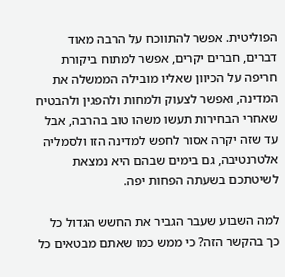הפוליטית. אפשר להתווכח על הרבה מאוד דברים, חברים יקרים, אפשר למתוח ביקורת חריפה על הכיוון שאליו מובילה הממשלה את המדינה, ואפשר לצעוק ולמחות ולהפגין ולהבטיח שאחרי הבחירות תעשו משהו טוב בהרבה, אבל עד שזה יקרה אסור לחפש למדינה הזו ולסמליה אלטרנטיבה, גם בימים שבהם היא נמצאת לשיטתכם בשעתה הפחות יפה.

למה השבוע שעבר הגביר את החשש הגדול כל כך בהקשר הזה? כי ממש כמו שאתם מבטאים כל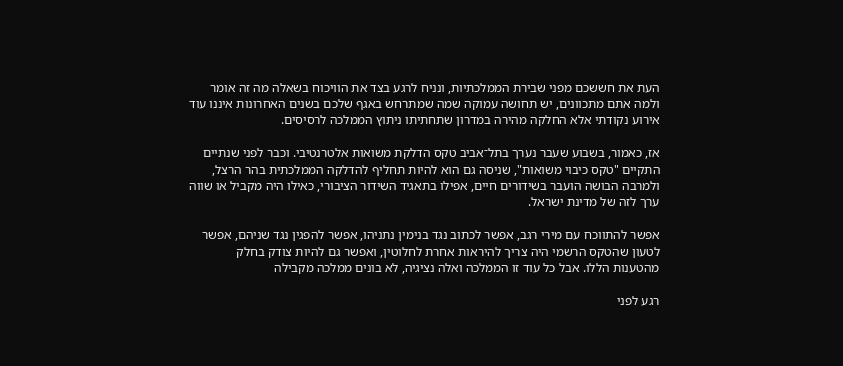העת את חששכם מפני שבירת הממלכתיות, ונניח לרגע בצד את הוויכוח בשאלה מה זה אומר ולמה אתם מתכוונים, יש תחושה עמוקה שמה שמתרחש באגף שלכם בשנים האחרונות איננו עוד אירוע נקודתי אלא החלקה מהירה במדרון שתחתיתו ניתוץ הממלכה לרסיסים.

אז, כאמור, בשבוע שעבר נערך בתל־אביב טקס הדלקת משואות אלטרנטיבי. וכבר לפני שנתיים התקיים "טקס כיבוי משואות", שניסה גם הוא להיות תחליף להדלקה הממלכתית בהר הרצל, ולמרבה הבושה הועבר בשידורים חיים, אפילו בתאגיד השידור הציבורי, כאילו היה מקביל או שווה ערך לזה של מדינת ישראל.

אפשר להתווכח עם מירי רגב, אפשר לכתוב נגד בנימין נתניהו, אפשר להפגין נגד שניהם, אפשר לטעון שהטקס הרשמי היה צריך להיראות אחרת לחלוטין, ואפשר גם להיות צודק בחלק מהטענות הללו. אבל כל עוד זו הממלכה ואלה נציגיה, לא בונים ממלכה מקבילה

רגע לפני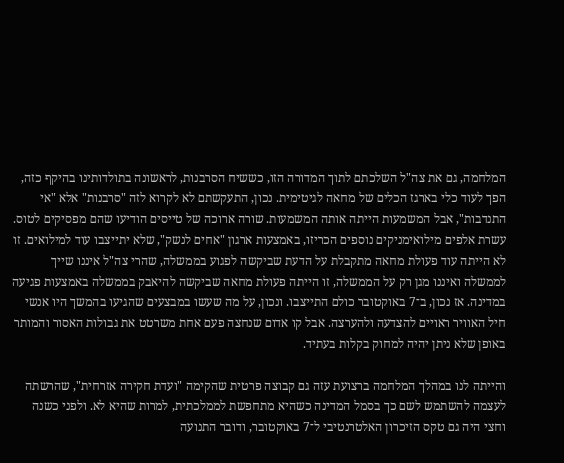המלחמה, גם את צה"ל השלכתם לתוך המדורה הזו, כששיח הסרבנות, לראשונה בתולדותינו בהיקף כזה, הפך לעוד כלי בארגז הכלים של מחאה לגיטימית. נכון, התעקשתם לא לקרוא לזה "סרבנות" אלא "אי התנדבות", אבל המשמעות הייתה אותה המשמעות. שורה ארוכה של טייסים הודיעו שהם מפסיקים לטוס. עשרת אלפים מילואימניקים נוספים הכריזו, באמצעות ארגון "אחים לנשק", שלא יתייצבו עוד למילואים. זו לא הייתה עוד פעולת מחאה מתקבלת על הדעת שביקשה לפגוע בממשלה, שהרי צה"ל איננו שייך לממשלה ואיננו מגן רק על הממשלה, זו הייתה פעולת מחאה שביקשה להיאבק בממשלה באמצעות פגיעה במדינה. אז נכון, ב־7 באוקטובר כולם התייצבו. ונכון, על מה שעשו במבצעים שהגיעו בהמשך היו אנשי חיל האוויר ראויים להצדעה ולהערצה. אבל קו אדום שנחצה פעם אחת משרטט את גבולות האסור והמותר באופן שלא ניתן יהיה למחוק בקלות בעתיד.

והייתה לנו במהלך המלחמה ברצועת עזה גם קבוצה פרטית שהקימה "ועדת חקירה אזרחית", שהרשתה לעצמה להשתמש לשם כך בסמל המדינה כשהיא מתחפשת לממלכתית, למרות שהיא לא. ולפני כשנה וחצי היה גם טקס הזיכרון האלטרנטיבי ל־7 באוקטובר, ודובר התנועה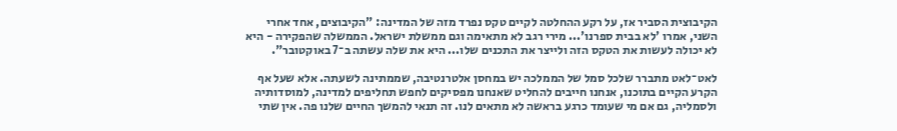הקיבוצית הסביר אז, על רקע ההחלטה לקיים טקס נפרד מזה של המדינה: "הקיבוצים, אחד אחרי השני, אמרו 'לא בבית ספרנו'... מירי רגב לא מתאימה וגם ממשלת ישראל. הממשלה שהפקירה - היא לא יכולה לעשות את הטקס הזה ולייצר את התכנים שלו... היא את שלה עשתה ב־7 באוקטובר".

לאט־לאט מתברר שלכל סמל של הממלכה יש במחסן אלטרנטיבה, שממתינה לשעתה. אלא שעל אף הקרע הקיים בתוכנו, אנחנו חייבים להחליט שאנחנו מפסיקים לחפש תחליפים למדינה, למוסדותיה ולסמליה, גם אם מי שעומד כרגע בראשה לא מתאים לנו. זה תנאי להמשך החיים שלנו פה. אין שתי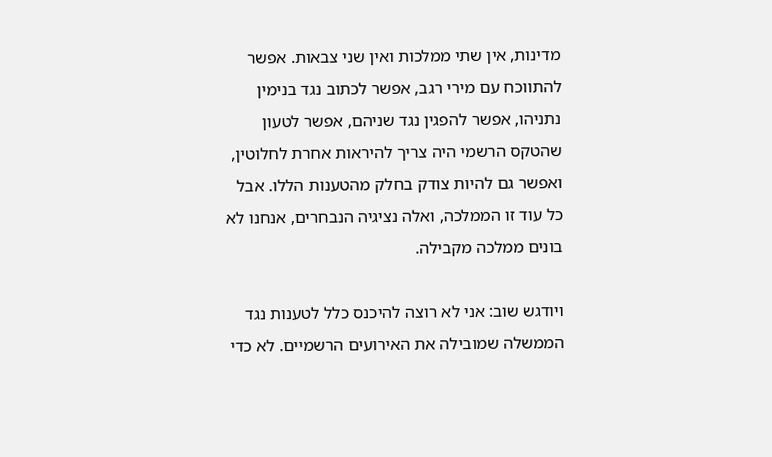מדינות, אין שתי ממלכות ואין שני צבאות. אפשר להתווכח עם מירי רגב, אפשר לכתוב נגד בנימין נתניהו, אפשר להפגין נגד שניהם, אפשר לטעון שהטקס הרשמי היה צריך להיראות אחרת לחלוטין, ואפשר גם להיות צודק בחלק מהטענות הללו. אבל כל עוד זו הממלכה, ואלה נציגיה הנבחרים, אנחנו לא בונים ממלכה מקבילה.

ויודגש שוב: אני לא רוצה להיכנס כלל לטענות נגד הממשלה שמובילה את האירועים הרשמיים. לא כדי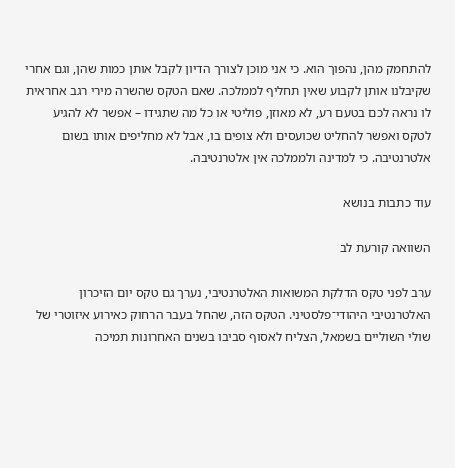להתחמק מהן, נהפוך הוא. כי אני מוכן לצורך הדיון לקבל אותן כמות שהן, וגם אחרי שקיבלנו אותן לקבוע שאין תחליף לממלכה. שאם הטקס שהשרה מירי רגב אחראית לו נראה לכם בטעם רע, לא מאוזן, פוליטי או כל מה שתגידו – אפשר לא להגיע לטקס ואפשר להחליט שכועסים ולא צופים בו, אבל לא מחליפים אותו בשום אלטרנטיבה. כי למדינה ולממלכה אין אלטרנטיבה.

עוד כתבות בנושא

השוואה קורעת לב

ערב לפני טקס הדלקת המשואות האלטרנטיבי, נערך גם טקס יום הזיכרון האלטרנטיבי היהודי־פלסטיני. הטקס הזה, שהחל בעבר הרחוק כאירוע איזוטרי של שולי השוליים בשמאל, הצליח לאסוף סביבו בשנים האחרונות תמיכה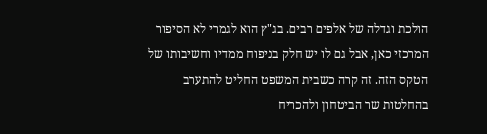הולכת וגדלה של אלפים רבים. בג"ץ הוא לגמרי לא הסיפור המרכזי כאן, אבל גם לו יש חלק בניפוח ממדיו וחשיבותו של הטקס הזה. זה קרה כשבית המשפט החליט להתערב בהחלטות שר הביטחון ולהכריח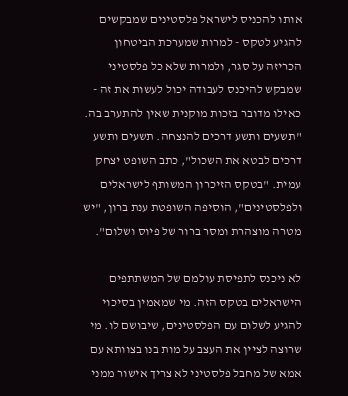אותו להכניס לישראל פלסטינים שמבקשים להגיע לטקס - למרות שמערכת הביטחון הכריזה על סגר, ולמרות שלא כל פלסטיני שמבקש להיכנס לעבודה יכול לעשות את זה - כאילו מדובר בזכות מוקנית שאין להתערב בה. "תשעים ותשע דרכים להנצחה. תשעים ותשע דרכים לבטא את השכול", כתב השופט יצחק עמית. "בטקס הזיכרון המשותף לישראלים ולפלסטינים", הוסיפה השופטת ענת ברון, "יש מטרה מוצהרת ומסר ברור של פיוס ושלום".

לא ניכנס לתפיסת עולמם של המשתתפים הישראלים בטקס הזה. מי שמאמין בסיכוי להגיע לשלום עם הפלסטינים, שיבושם לו. מי שרוצה לציין את העצב על מות בנו בצוותא עם אמא של מחבל פלסטיני לא צריך אישור ממני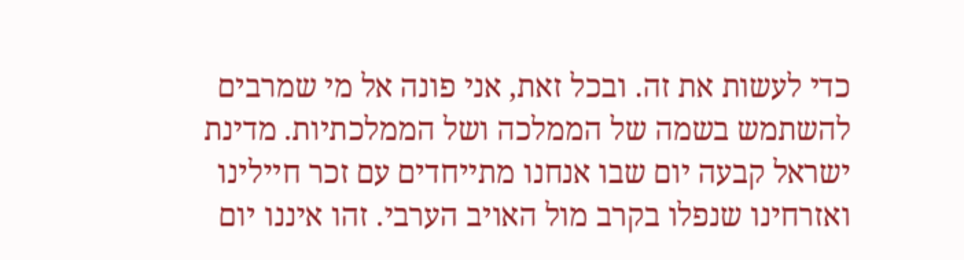כדי לעשות את זה. ובכל זאת, אני פונה אל מי שמרבים להשתמש בשמה של הממלכה ושל הממלכתיות. מדינת ישראל קבעה יום שבו אנחנו מתייחדים עם זכר חיילינו ואזרחינו שנפלו בקרב מול האויב הערבי. זהו איננו יום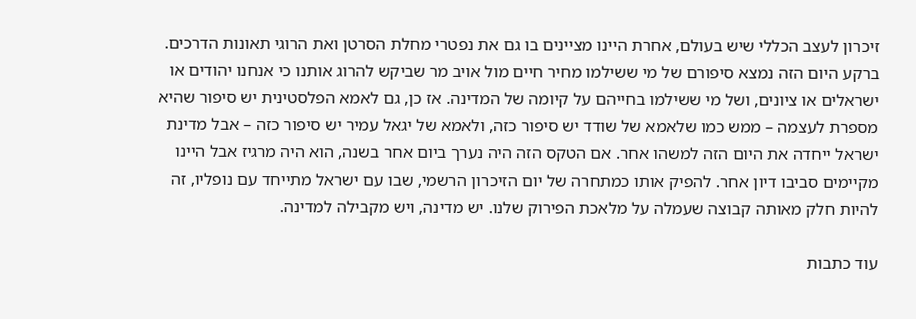זיכרון לעצב הכללי שיש בעולם, אחרת היינו מציינים בו גם את נפטרי מחלת הסרטן ואת הרוגי תאונות הדרכים. ברקע היום הזה נמצא סיפורם של מי ששילמו מחיר חיים מול אויב מר שביקש להרוג אותנו כי אנחנו יהודים או ישראלים או ציונים, ושל מי ששילמו בחייהם על קיומה של המדינה. אז כן, גם לאמא הפלסטינית יש סיפור שהיא מספרת לעצמה – ממש כמו שלאמא של שודד יש סיפור כזה, ולאמא של יגאל עמיר יש סיפור כזה – אבל מדינת ישראל ייחדה את היום הזה למשהו אחר. אם הטקס הזה היה נערך ביום אחר בשנה, הוא היה מרגיז אבל היינו מקיימים סביבו דיון אחר. להפיק אותו כמתחרה של יום הזיכרון הרשמי, שבו עם ישראל מתייחד עם נופליו, זה להיות חלק מאותה קבוצה שעמלה על מלאכת הפירוק שלנו. יש מדינה, ויש מקבילה למדינה.

עוד כתבות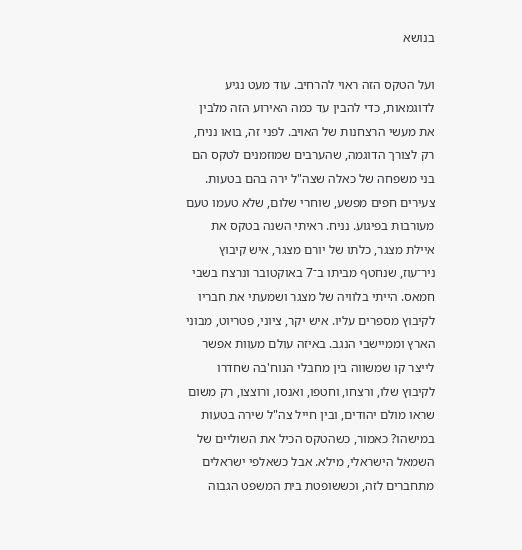בנושא

ועל הטקס הזה ראוי להרחיב. עוד מעט נגיע לדוגמאות, כדי להבין עד כמה האירוע הזה מלבין את מעשי הרצחנות של האויב. לפני זה, בואו נניח, רק לצורך הדוגמה, שהערבים שמוזמנים לטקס הם בני משפחה של כאלה שצה"ל ירה בהם בטעות. צעירים חפים מפשע, שוחרי שלום, שלא טעמו טעם מעורבות בפיגוע. נניח. ראיתי השנה בטקס את איילת מצגר, כלתו של יורם מצגר, איש קיבוץ ניר־עוז, שנחטף מביתו ב־7 באוקטובר ונרצח בשבי חמאס. הייתי בלוויה של מצגר ושמעתי את חבריו לקיבוץ מספרים עליו. איש יקר, ציוני, פטריוט, מבוני הארץ וממיישבי הנגב. באיזה עולם מעוות אפשר לייצר קו שמשווה בין מחבלי הנוח'בה שחדרו לקיבוץ שלו, ורצחו, וחטפו, ואנסו, ורוצצו, רק משום שראו מולם יהודים, ובין חייל צה"ל שירה בטעות במישהו? כאמור, כשהטקס הכיל את השוליים של השמאל הישראלי, מילא. אבל כשאלפי ישראלים מתחברים לזה, וכששופטת בית המשפט הגבוה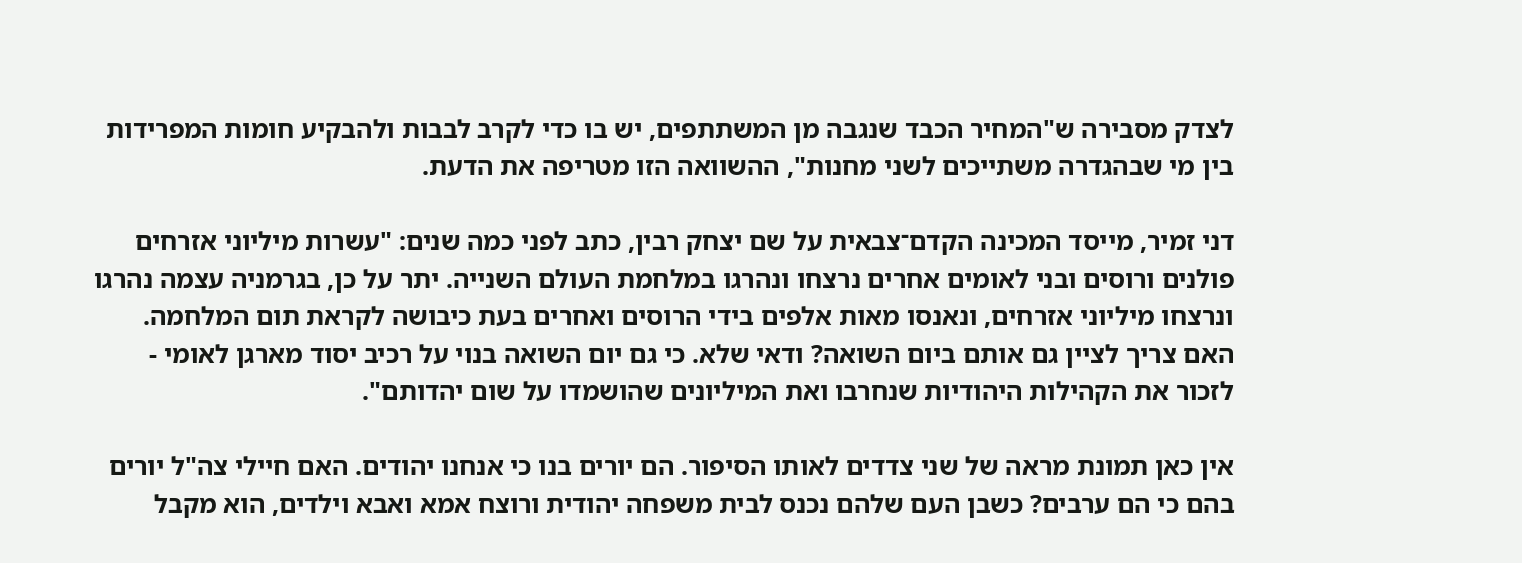לצדק מסבירה ש"המחיר הכבד שנגבה מן המשתתפים, יש בו כדי לקרב לבבות ולהבקיע חומות המפרידות בין מי שבהגדרה משתייכים לשני מחנות", ההשוואה הזו מטריפה את הדעת.

דני זמיר, מייסד המכינה הקדם־צבאית על שם יצחק רבין, כתב לפני כמה שנים: "עשרות מיליוני אזרחים פולנים ורוסים ובני לאומים אחרים נרצחו ונהרגו במלחמת העולם השנייה. יתר על כן, בגרמניה עצמה נהרגו ונרצחו מיליוני אזרחים, ונאנסו מאות אלפים בידי הרוסים ואחרים בעת כיבושה לקראת תום המלחמה. האם צריך לציין גם אותם ביום השואה? ודאי שלא. כי גם יום השואה בנוי על רכיב יסוד מארגן לאומי - לזכור את הקהילות היהודיות שנחרבו ואת המיליונים שהושמדו על שום יהדותם".

אין כאן תמונת מראה של שני צדדים לאותו הסיפור. הם יורים בנו כי אנחנו יהודים. האם חיילי צה"ל יורים בהם כי הם ערבים? כשבן העם שלהם נכנס לבית משפחה יהודית ורוצח אמא ואבא וילדים, הוא מקבל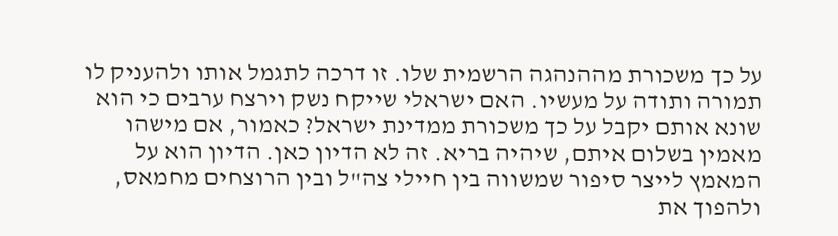על כך משכורת מההנהגה הרשמית שלו. זו דרכה לתגמל אותו ולהעניק לו תמורה ותודה על מעשיו. האם ישראלי שייקח נשק וירצח ערבים כי הוא שונא אותם יקבל על כך משכורת ממדינת ישראל? כאמור, אם מישהו מאמין בשלום איתם, שיהיה בריא. זה לא הדיון כאן. הדיון הוא על המאמץ לייצר סיפור שמשווה בין חיילי צה"ל ובין הרוצחים מחמאס, ולהפוך את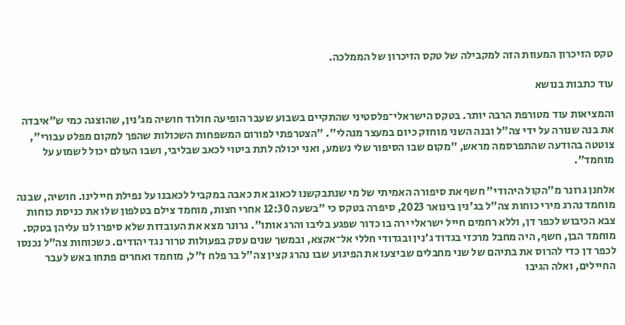טקס הזיכרון המעוות הזה למקבילה של טקס הזיכרון של הממלכה.

עוד כתבות בנושא

והמציאות עוד מטורפת הרבה יותר. בטקס הישראלי־פלסטיני שהתקיים בשבוע שעבר הופיעה חולוד חושיה מג'נין, שהוצגה כמי ש"איבדה את בנה שנורה על ידי צה"ל ובנה השני מוחזק כיום במעצר מנהלי". "הצטרפתי לפורום המשפחות השכולות שהפך למקום מפלט עבורי", צוטטה בהודעה שהתפרסמה מראש, "מקום שבו הסיפור שלי נשמע, ואני יכולה לתת ביטוי לכאב שבליבי, ושבו העולם יכול לשמוע על מוחמד".

אלחנן גרונר מ"הקול היהודי" חשף את סיפורה האמיתי של מי שנתבקשנו לכאוב את כאבה במקביל לכאבנו על נפילת חיילינו. חושיה, שבנה מוחמד נהרג מירי כוחות צה"ל בג'נין בינואר 2023, סיפרה בטקס כי "בשעה 12:30 אחרי חצות, מוחמד צילם בטלפון שלו את כניסת כוחות צבא הכיבוש לכפר דן, וללא רחמים חייל ישראלי ירה בו כדור שפגע בליבו והרג אותו". גרונר מצא את העובדות שלא סיפרו לנו עליהן בטקס. מוחמד הבן, חשף, היה מחבל מרכזי בגדוד ג'נין ובגדודי חללי אל־אקצא, ובמשך שנים עסק בפעולות טרור נגד יהודים. כשכוחות צה"ל נכנסו לכפר דן כדי להרוס את בתיהם של שני מחבלים שביצעו את הפיגוע שבו נהרג קצין צה"ל בר פלח ז"ל, מוחמד ואחרים פתחו באש לעבר החיילים, ואלה הגיבו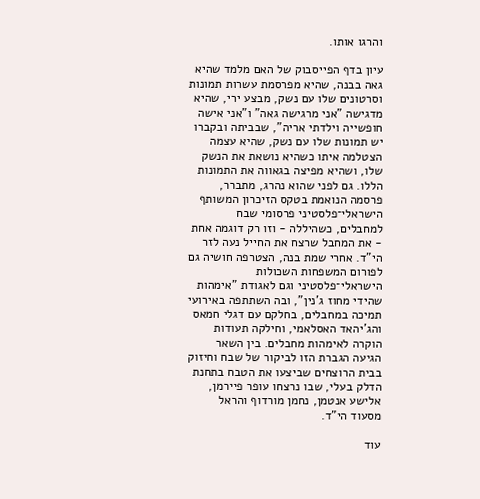והרגו אותו.

עיון בדף הפייסבוק של האם מלמד שהיא גאה בבנה, שהיא מפרסמת עשרות תמונות וסרטונים שלו עם נשק, מבצע ירי, שהיא מדגישה "אני מרגישה גאה" ו"אני אישה חופשייה וילדתי אריה", שבביתה ובקברו יש תמונות שלו עם נשק, שהיא עצמה הצטלמה איתו כשהיא נושאת את הנשק שלו, ושהיא מפיצה בגאווה את התמונות הללו. גם לפני שהוא נהרג, מתברר, פרסמה הנואמת בטקס הזיכרון המשותף הישראלי־פלסטיני פרסומי שבח למחבלים, כשהיללה - וזו רק דוגמה אחת - את המחבל שרצח את החייל נעה לזר הי"ד. אחרי שמת בנה, הצטרפה חושיה גם לפורום המשפחות השכולות הישראלי־פלסטיני וגם לאגודת "אימהות שהידי מחוז ג'נין", ובה השתתפה באירועי תמיכה במחבלים, בחלקם עם דגלי חמאס והג'יהאד האסלאמי, וחילקה תעודות הוקרה לאימהות מחבלים. בין השאר הגיעה הגברת הזו לביקור של שבח וחיזוק בבית הרוצחים שביצעו את הטבח בתחנת הדלק בעלי, שבו נרצחו עופר פיירמן, אלישע אנטמן, נחמן מורדוף והראל מסעוד הי"ד.

עוד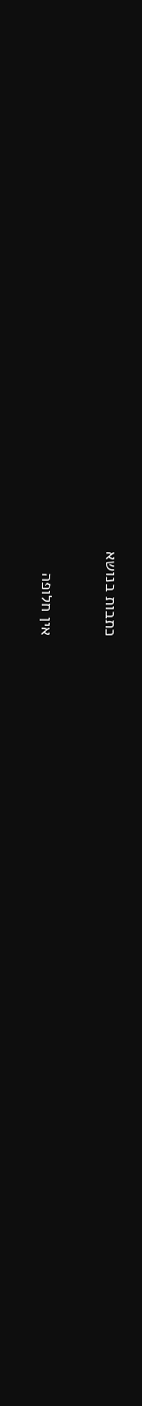כתבות בנושא

אין חלופה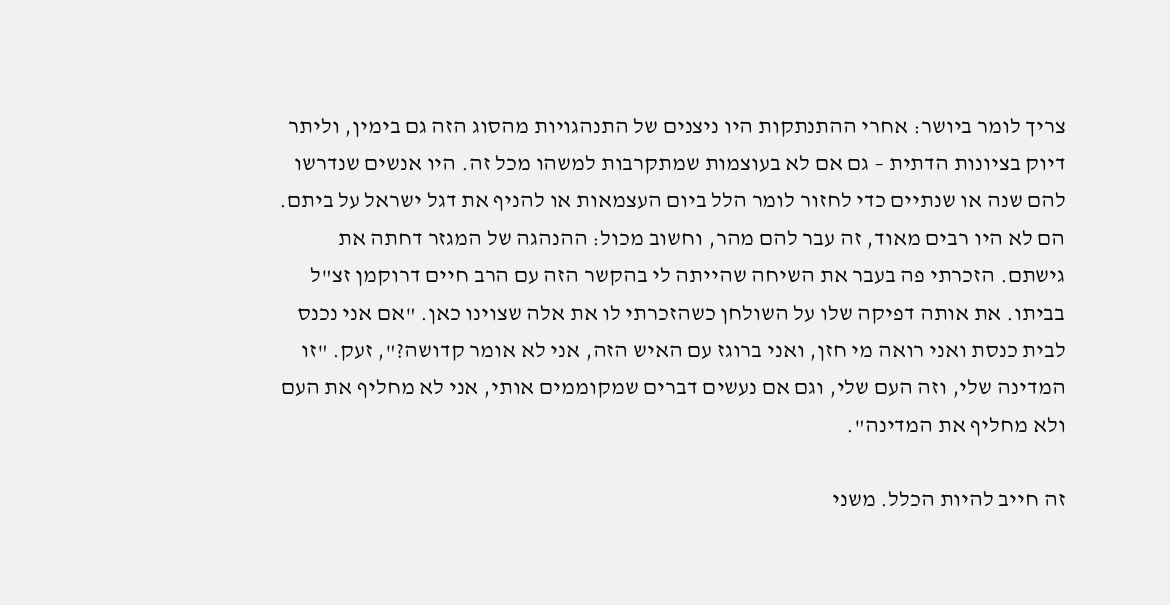צריך לומר ביושר: אחרי ההתנתקות היו ניצנים של התנהגויות מהסוג הזה גם בימין, וליתר דיוק בציונות הדתית – גם אם לא בעוצמות שמתקרבות למשהו מכל זה. היו אנשים שנדרשו להם שנה או שנתיים כדי לחזור לומר הלל ביום העצמאות או להניף את דגל ישראל על ביתם. הם לא היו רבים מאוד, זה עבר להם מהר, וחשוב מכול: ההנהגה של המגזר דחתה את גישתם. הזכרתי פה בעבר את השיחה שהייתה לי בהקשר הזה עם הרב חיים דרוקמן זצ"ל בביתו. את אותה דפיקה שלו על השולחן כשהזכרתי לו את אלה שצוינו כאן. "אם אני נכנס לבית כנסת ואני רואה מי חזן, ואני ברוגז עם האיש הזה, אני לא אומר קדושה?", זעק. "זו המדינה שלי, וזה העם שלי, וגם אם נעשים דברים שמקוממים אותי, אני לא מחליף את העם ולא מחליף את המדינה".

זה חייב להיות הכלל. משני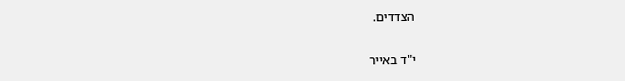הצדדים.

י"ד באייר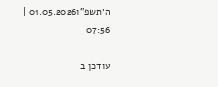ה׳תשפ"ו01.05.2026 | 07:56

עודכן ב